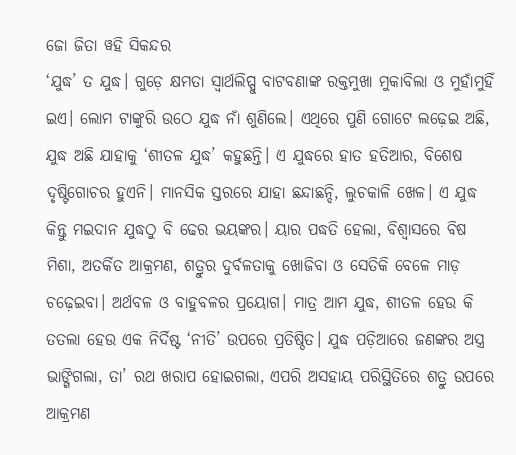ଜୋ ଜିତା ୱହି ସିକନ୍ଦର
‘ଯୁଦ୍ଧ’ ତ ଯୁଦ୍ଧ। ଗୁଡ଼େ କ୍ଷମତା ସ୍ବାର୍ଥଲିପ୍ସୁ ବାଟବଣାଙ୍କ ରକ୍ତମୁଖା ମୁକାବିଲା ଓ ମୁହାଁମୁହିଁ ଇଏ। ଲୋମ ଟାଙ୍କୁରି ଉଠେ ଯୁଦ୍ଧ ନାଁ ଶୁଣିଲେ। ଏଥିରେ ପୁଣି ଗୋଟେ ଲଢ଼େଇ ଅଛି, ଯୁଦ୍ଧ ଅଛି ଯାହାକୁ ‘ଶୀତଳ ଯୁଦ୍ଧ’ କହୁଛନ୍ତି। ଏ ଯୁଦ୍ଧରେ ହାତ ହତିଆର, ବିଶେଷ ଦୃଷ୍ଟିଗୋଚର ହୁଏନି। ମାନସିକ ସ୍ତରରେ ଯାହା ଛନ୍ଦାଛନ୍ଦି, ଲୁଚକାଳି ଖେଳ। ଏ ଯୁଦ୍ଧ କିନ୍ତୁ ମଇଦାନ ଯୁଦ୍ଧଠୁ ବି ଢେର ଭୟଙ୍କର। ୟାର ପଦ୍ଧତି ହେଲା, ବିଶ୍ବାସରେ ବିଷ ମିଶା, ଅତର୍କିତ ଆକ୍ରମଣ, ଶତ୍ରୁର ଦୁର୍ବଳତାକୁ ଖୋଜିବା ଓ ସେତିକି ବେଳେ ମାଡ଼ ଚଢ଼େଇବା। ଅର୍ଥବଳ ଓ ବାହୁବଳର ପ୍ରୟୋଗ। ମାତ୍ର ଆମ ଯୁଦ୍ଧ, ଶୀତଳ ହେଉ କି ତତଲା ହେଉ ଏକ ନିର୍ଦିଷ୍ଟ ‘ନୀତି’ ଉପରେ ପ୍ରତିଷ୍ଠିତ। ଯୁଦ୍ଧ ପଡ଼ିଆରେ ଜଣଙ୍କର ଅସ୍ତ୍ର ଭାଙ୍ଗିଗଲା, ତା’ ରଥ ଖରାପ ହୋଇଗଲା, ଏପରି ଅସହାୟ ପରିସ୍ଥିତିରେ ଶତ୍ରୁ ଉପରେ ଆକ୍ରମଣ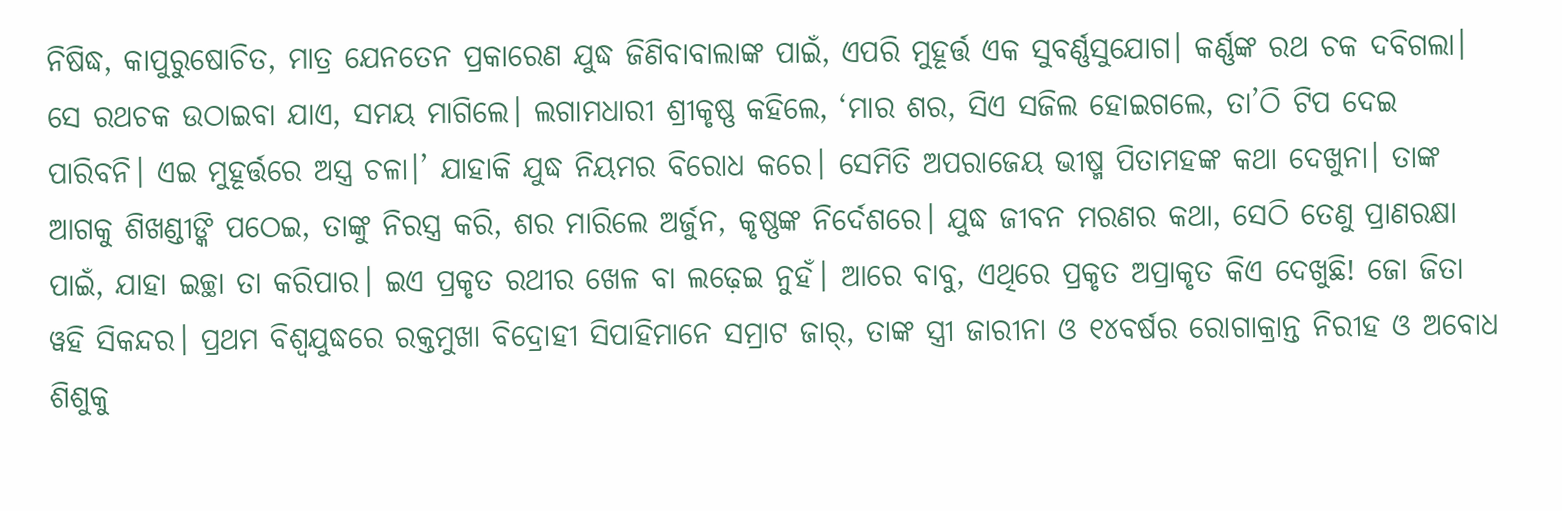ନିଷିଦ୍ଧ, କାପୁରୁଷୋଚିତ, ମାତ୍ର ଯେନତେନ ପ୍ରକାରେଣ ଯୁଦ୍ଧ ଜିଣିବାବାଲାଙ୍କ ପାଇଁ, ଏପରି ମୁହୂର୍ତ୍ତ ଏକ ସୁବର୍ଣ୍ଣସୁଯୋଗ। କର୍ଣ୍ଣଙ୍କ ରଥ ଚକ ଦବିଗଲା। ସେ ରଥଚକ ଉଠାଇବା ଯାଏ, ସମୟ ମାଗିଲେ। ଲଗାମଧାରୀ ଶ୍ରୀକୃଷ୍ଣ କହିଲେ, ‘ମାର ଶର, ସିଏ ସଜିଲ ହୋଇଗଲେ, ତା’ଠି ଟିପ ଦେଇ ପାରିବନି। ଏଇ ମୁହୂର୍ତ୍ତରେ ଅସ୍ତ୍ର ଚଳା।’ ଯାହାକି ଯୁଦ୍ଧ ନିୟମର ବିରୋଧ କରେ। ସେମିତି ଅପରାଜେୟ ଭୀଷ୍ମ ପିତାମହଙ୍କ କଥା ଦେଖୁନା। ତାଙ୍କ ଆଗକୁ ଶିଖଣ୍ଡୀଙ୍କି ପଠେଇ, ତାଙ୍କୁ ନିରସ୍ତ୍ର କରି, ଶର ମାରିଲେ ଅର୍ଜୁନ, କୃଷ୍ଣଙ୍କ ନିର୍ଦେଶରେ। ଯୁଦ୍ଧ ଜୀବନ ମରଣର କଥା, ସେଠି ତେଣୁ ପ୍ରାଣରକ୍ଷା ପାଇଁ, ଯାହା ଇଚ୍ଛା ତା କରିପାର। ଇଏ ପ୍ରକୃତ ରଥୀର ଖେଳ ବା ଲଢ଼େଇ ନୁହଁ। ଆରେ ବାବୁ, ଏଥିରେ ପ୍ରକୃତ ଅପ୍ରାକୃତ କିଏ ଦେଖୁଛି! ଜୋ ଜିତା ୱହି ସିକନ୍ଦର। ପ୍ରଥମ ବିଶ୍ବଯୁଦ୍ଧରେ ରକ୍ତମୁଖା ବିଦ୍ରୋହୀ ସିପାହିମାନେ ସମ୍ରାଟ ଜାର୍, ତାଙ୍କ ସ୍ତ୍ରୀ ଜାରୀନା ଓ ୧୪ବର୍ଷର ରୋଗାକ୍ରାନ୍ତ ନିରୀହ ଓ ଅବୋଧ ଶିଶୁକୁ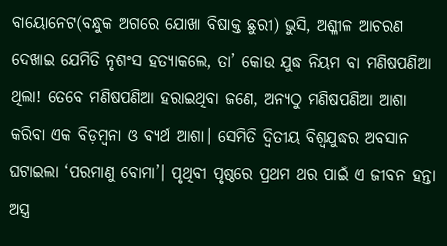ବାୟୋନେଟ(ବନ୍ଧୁକ ଅଗରେ ଯୋଖା ବିଷାକ୍ତ ଛୁରୀ) ଭୁସି, ଅଶ୍ଳୀଳ ଆଚରଣ ଦେଖାଇ ଯେମିତି ନୃଶଂସ ହତ୍ୟାକଲେ, ତା’ କୋଉ ଯୁଦ୍ଧ ନିୟମ ବା ମଣିଷପଣିଆ ଥିଲା! ତେବେ ମଣିଷପଣିଆ ହରାଇଥିବା ଜଣେ, ଅନ୍ୟଠୁ ମଣିଷପଣିଆ ଆଶା କରିବା ଏକ ବିଡ଼ମ୍ବନା ଓ ବ୍ୟର୍ଥ ଆଶା। ସେମିତି ଦ୍ବିତୀୟ ବିଶ୍ବଯୁଦ୍ଧର ଅବସାନ ଘଟାଇଲା ‘ପରମାଣୁ ବୋମା’। ପୃଥିବୀ ପୃଷ୍ଠରେ ପ୍ରଥମ ଥର ପାଇଁ ଏ ଜୀବନ ହନ୍ତା ଅସ୍ତ୍ର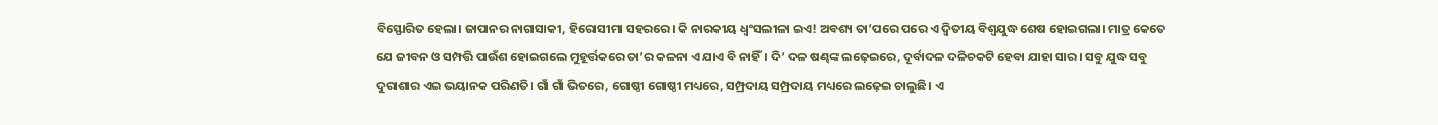ବିସ୍ଫୋରିତ ହେଲା। ଜାପାନର ନାଗାସାକୀ, ହିରୋସୀମା ସହରରେ। କି ନାରକୀୟ ଧ୍ବଂସଲୀଳା ଇଏ! ଅବଶ୍ୟ ତା’ପରେ ପରେ ଏ ଦ୍ବିତୀୟ ବିଶ୍ବଯୁଦ୍ଧ ଶେଷ ହୋଇଗଲା। ମାତ୍ର କେତେ ଯେ ଜୀବନ ଓ ସମ୍ପତ୍ତି ପାଉଁଶ ହୋଇଗଲେ ମୁହୂର୍ତ୍ତକରେ ତା’ର କଳନା ଏ ଯାଏ ବି ନାହିଁ। ଦି’ ଦଳ ଷଣ୍ଢଙ୍କ ଲଢ଼େଇରେ, ଦୂର୍ବାଦଳ ଦଳିଚକଟି ହେବା ଯାହା ସାର। ସବୁ ଯୁଦ୍ଧ ସବୁ ଦୁରାଶାର ଏଇ ଭୟାନକ ପରିଣତି। ଗାଁ ଗାଁ ଭିତରେ, ଗୋଷ୍ଠୀ ଗୋଷ୍ଠୀ ମଧ୍ୟରେ, ସମ୍ପ୍ରଦାୟ ସମ୍ପ୍ରଦାୟ ମଧ୍ୟରେ ଲଢ଼େଇ ଚାଲୁଛି। ଏ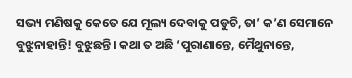ସଭ୍ୟ ମଣିଷକୁ କେତେ ଯେ ମୂଲ୍ୟ ଦେବାକୁ ପଡୁଚି, ତା’ କ’ଣ ସେମାନେ ବୁଝୁନାହାନ୍ତି! ବୁଝୁଛନ୍ତି। କଥା ତ ଅଛି ‘ପୁରାଣାନ୍ତେ, ମୈଥୁନାନ୍ତେ,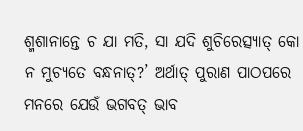ଶ୍ମଶାନାନ୍ତେ ଚ ଯା ମତି, ସା ଯଦି ଶୁଚିରେତ୍ସ୍ୟାତ୍ କୋ ନ ମୁଚ୍ୟତେ ବନ୍ଧନାତ୍?’ ଅର୍ଥାତ୍ ପୁରାଣ ପାଠପରେ ମନରେ ଯେଉଁ ଭଗବତ୍ ଭାବ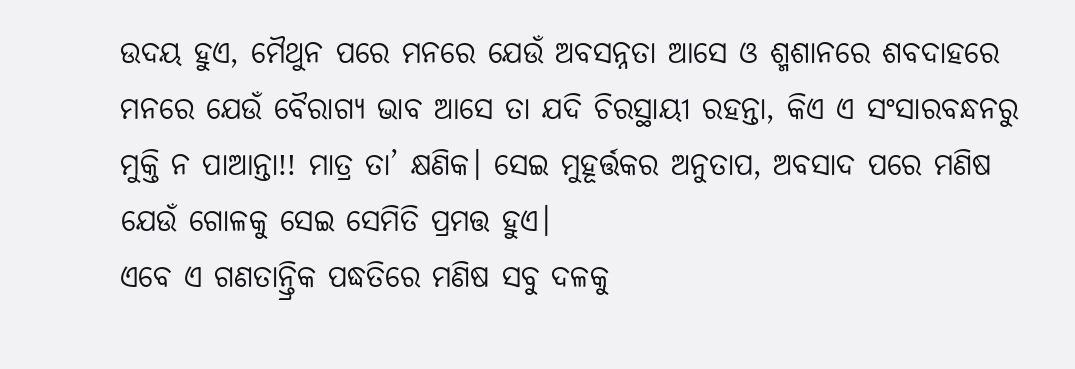ଉଦୟ ହୁଏ, ମୈଥୁନ ପରେ ମନରେ ଯେଉଁ ଅବସନ୍ନତା ଆସେ ଓ ଶ୍ମଶାନରେ ଶବଦାହରେ ମନରେ ଯେଉଁ ବୈରାଗ୍ୟ ଭାବ ଆସେ ତା ଯଦି ଚିରସ୍ଥାୟୀ ରହନ୍ତା, କିଏ ଏ ସଂସାରବନ୍ଧନରୁ ମୁକ୍ତି ନ ପାଆନ୍ତା!! ମାତ୍ର ତା’ କ୍ଷଣିକ। ସେଇ ମୁହୂର୍ତ୍ତକର ଅନୁତାପ, ଅବସାଦ ପରେ ମଣିଷ ଯେଉଁ ଗୋଳକୁ ସେଇ ସେମିତି ପ୍ରମତ୍ତ ହୁଏ।
ଏବେ ଏ ଗଣତାନ୍ତ୍ରିକ ପଦ୍ଧତିରେ ମଣିଷ ସବୁ ଦଳକୁ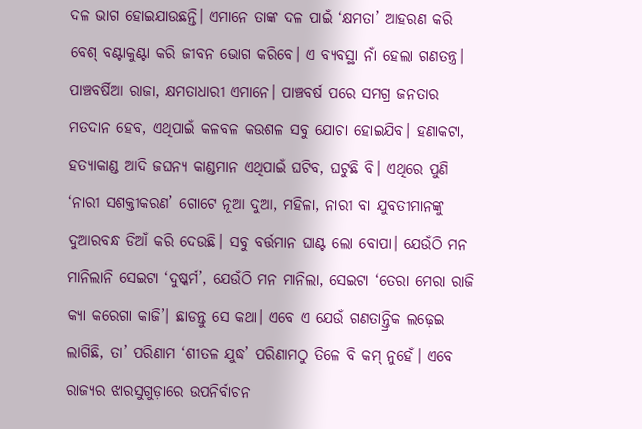ଦଳ ଭାଗ ହୋଇଯାଉଛନ୍ତି। ଏମାନେ ତାଙ୍କ ଦଳ ପାଇଁ ‘କ୍ଷମତା’ ଆହରଣ କରି ବେଶ୍ ବଣ୍ଟାକୁଣ୍ଟା କରି ଜୀବନ ଭୋଗ କରିବେ। ଏ ବ୍ୟବସ୍ଥା ନାଁ ହେଲା ଗଣତନ୍ତ୍ର। ପାଞ୍ଚବର୍ଷିଆ ରାଜା, କ୍ଷମତାଧାରୀ ଏମାନେ। ପାଞ୍ଚବର୍ଷ ପରେ ସମଗ୍ର ଜନତାର ମତଦାନ ହେବ, ଏଥିପାଇଁ କଳବଳ କଉଶଳ ସବୁ ଯୋଚା ହୋଇଯିବ। ହଣାକଟା, ହତ୍ୟାକାଣ୍ଡ ଆଦି ଜଘନ୍ୟ କାଣ୍ଡମାନ ଏଥିପାଇଁ ଘଟିବ, ଘଟୁଛି ବି। ଏଥିରେ ପୁଣି ‘ନାରୀ ସଶକ୍ତୀକରଣ’ ଗୋଟେ ନୂଆ ଦୁଆ, ମହିଳା, ନାରୀ ବା ଯୁବତୀମାନଙ୍କୁ ଦୁଆରବନ୍ଧ ଡିଆଁ କରି ଦେଉଛି। ସବୁ ବର୍ତ୍ତମାନ ଘାଣ୍ଟ ଲୋ ବୋପା। ଯେଉଁଠି ମନ ମାନିଲାନି ସେଇଟା ‘ଦୁଷ୍କର୍ମ’, ଯେଉଁଠି ମନ ମାନିଲା, ସେଇଟା ‘ତେରା ମେରା ରାଜି କ୍ୟା କରେଗା କାଜି’। ଛାଡନ୍ତୁ ସେ କଥା। ଏବେ ଏ ଯେଉଁ ଗଣତାନ୍ତ୍ରିକ ଲଢ଼େଇ ଲାଗିଛି, ତା’ ପରିଣାମ ‘ଶୀତଳ ଯୁଦ୍ଧ’ ପରିଣାମଠୁ ତିଳେ ବି କମ୍ ନୁହେଁ। ଏବେ ରାଜ୍ୟର ଝାରସୁଗୁଡ଼ାରେ ଉପନିର୍ବାଚନ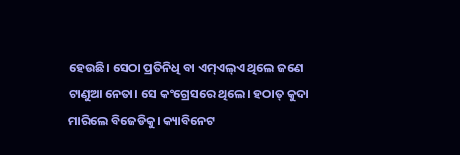ହେଉଛି। ସେଠା ପ୍ରତିନିଧି ବା ଏମ୍ଏଲ୍ଏ ଥିଲେ ଜଣେ ଟାଣୁଆ ନେତା। ସେ କଂଗ୍ରେସରେ ଥିଲେ। ହଠାତ୍ କୁଦା ମାରିଲେ ବିଜେଡିକୁ। କ୍ୟାବିନେଟ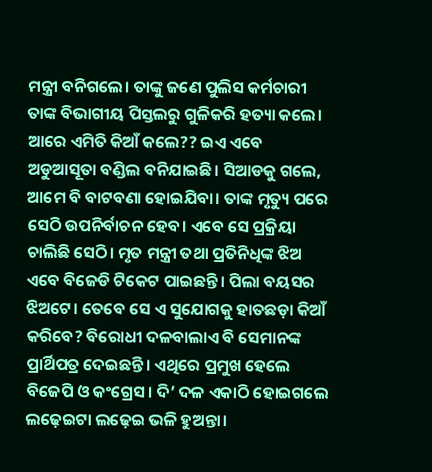ମନ୍ତ୍ରୀ ବନିଗଲେ। ତାଙ୍କୁ ଜଣେ ପୁଲିସ କର୍ମଚାରୀ ତାଙ୍କ ବିଭାଗୀୟ ପିସ୍ତଲରୁ ଗୁଳିକରି ହତ୍ୟା କଲେ। ଆରେ ଏମିତି କିଆଁ କଲେ?? ଇଏ ଏବେ ଅଡୁଆସୂତା ବଣ୍ଡିଲ ବନିଯାଇଛି। ସିଆଡକୁ ଗଲେ, ଆମେ ବି ବାଟବଣା ହୋଇଯିବା। ତାଙ୍କ ମୃତ୍ୟୁ ପରେ ସେଠି ଉପନିର୍ବାଚନ ହେବ। ଏବେ ସେ ପ୍ରକ୍ରିୟା ଚାଲିଛି ସେଠି। ମୃତ ମନ୍ତ୍ରୀ ତଥା ପ୍ରତିନିଧିଙ୍କ ଝିଅ ଏବେ ବିଜେଡି ଟିକେଟ ପାଇଛନ୍ତି। ପିଲା ବୟସର ଝିଅଟେ। ତେବେ ସେ ଏ ସୁଯୋଗକୁ ହାତଛଡ଼ା କିଆଁ କରିବେ? ବିରୋଧୀ ଦଳବାଲାଏ ବି ସେମାନଙ୍କ ପ୍ରାର୍ଥିପତ୍ର ଦେଇଛନ୍ତି। ଏଥିରେ ପ୍ରମୁଖ ହେଲେ ବିଜେପି ଓ କଂଗ୍ରେସ। ଦି’ ଦଳ ଏକାଠି ହୋଇଗଲେ ଲଢ଼େଇଟା ଲଢ଼େଇ ଭଳି ହୁଅନ୍ତା।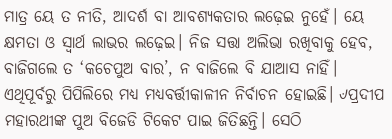ମାତ୍ର ୟେ ତ ନୀତି, ଆଦର୍ଶ ବା ଆବଶ୍ୟକତାର ଲଢ଼େଇ ନୁହେଁ। ୟେ କ୍ଷମତା ଓ ସ୍ବାର୍ଥ ଲାଭର ଲଢ଼େଇ। ନିଜ ସତ୍ତା ଅଲିଭା ରଖିବାକୁ ହେବ, ବାଜିଗଲେ ତ ‘କଚେପୁଅ ବାର’, ନ ବାଜିଲେ ବି ଯାଆସ ନାହିଁ। ଏଥିପୂର୍ବରୁ ପିପିଲିରେ ମଧ୍ୟ ମଧ୍ୟବର୍ତ୍ତୀକାଳୀନ ନିର୍ବାଚନ ହୋଇଛି। ୰ପ୍ରଦୀପ ମହାରଥୀଙ୍କ ପୁଅ ବିଜେଡି ଟିକେଟ ପାଇ ଜିତିଛନ୍ତି। ସେଠି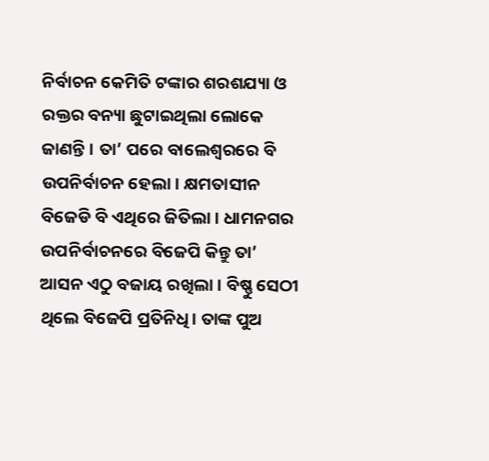ନିର୍ବାଚନ କେମିତି ଟଙ୍କାର ଶରଶଯ୍ୟା ଓ ରକ୍ତର ବନ୍ୟା ଛୁଟାଇଥିଲା ଲୋକେ ଜାଣନ୍ତି। ତା’ ପରେ ବାଲେଶ୍ବରରେ ବି ଉପନିର୍ବାଚନ ହେଲା। କ୍ଷମତାସୀନ ବିଜେଡି ବି ଏଥିରେ ଜିତିଲା। ଧାମନଗର ଉପନିର୍ବାଚନରେ ବିଜେପି କିନ୍ତୁ ତା’ ଆସନ ଏଠୁ ବଜାୟ ରଖିଲା। ବିଷ୍ଣୁ ସେଠୀ ଥିଲେ ବିଜେପି ପ୍ରତିନିଧି। ତାଙ୍କ ପୁଅ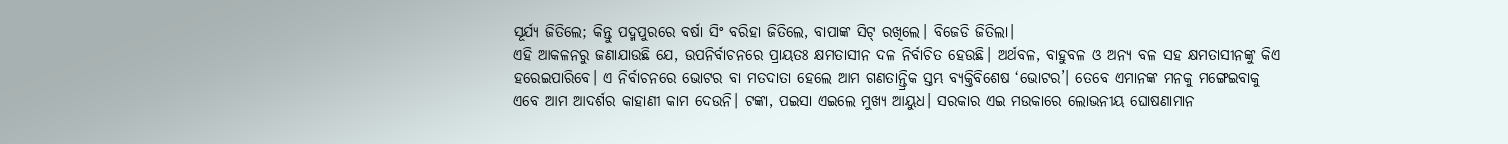ସୂର୍ଯ୍ୟ ଜିତିଲେ; କିନ୍ତୁ ପଦ୍ମପୁରରେ ବର୍ଷା ସିଂ ବରିହା ଜିତିଲେ, ବାପାଙ୍କ ସିଟ୍ ରଖିଲେ। ବିଜେଡି ଜିତିଲା।
ଏହି ଆକଳନରୁ ଜଣାଯାଉଛି ଯେ, ଉପନିର୍ବାଚନରେ ପ୍ରାୟତଃ କ୍ଷମତାସୀନ ଦଳ ନିର୍ବାଚିତ ହେଉଛି। ଅର୍ଥବଳ, ବାହୁବଳ ଓ ଅନ୍ୟ ବଳ ସହ କ୍ଷମତାସୀନଙ୍କୁ କିଏ ହରେଇପାରିବେ। ଏ ନିର୍ବାଚନରେ ଭୋଟର ବା ମତଦାତା ହେଲେ ଆମ ଗଣତାନ୍ତ୍ରିକ ସ୍ତମ୍ଭ ବ୍ୟକ୍ତିବିଶେଷ ‘ଭୋଟର’। ତେବେ ଏମାନଙ୍କ ମନକୁ ମଙ୍ଗେଇବାକୁ ଏବେ ଆମ ଆଦର୍ଶର କାହାଣୀ କାମ ଦେଉନି। ଟଙ୍କା, ପଇସା ଏଇଲେ ମୁଖ୍ୟ ଆୟୁଧ। ସରକାର ଏଇ ମଉକାରେ ଲୋଭନୀୟ ଘୋଷଣାମାନ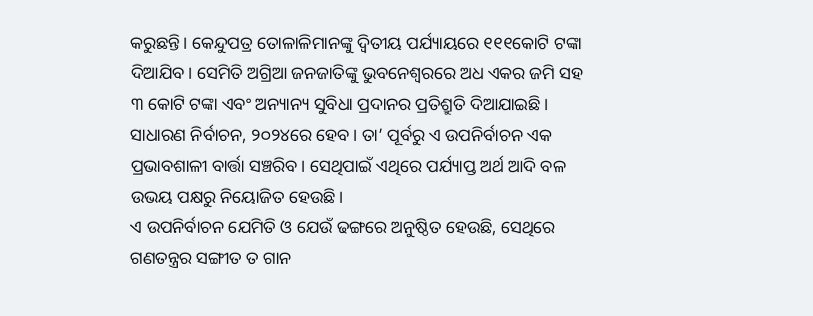କରୁଛନ୍ତି। କେନ୍ଦୁପତ୍ର ତୋଳାଳିମାନଙ୍କୁ ଦ୍ବିତୀୟ ପର୍ଯ୍ୟାୟରେ ୧୧୧କୋଟି ଟଙ୍କା ଦିଆଯିବ। ସେମିତି ଅଗ୍ରିଆ ଜନଜାତିଙ୍କୁ ଭୁବନେଶ୍ବରରେ ଅଧ ଏକର ଜମି ସହ ୩ କୋଟି ଟଙ୍କା ଏବଂ ଅନ୍ୟାନ୍ୟ ସୁବିଧା ପ୍ରଦାନର ପ୍ରତିଶ୍ରୁତି ଦିଆଯାଇଛି। ସାଧାରଣ ନିର୍ବାଚନ, ୨୦୨୪ରେ ହେବ। ତା’ ପୂର୍ବରୁ ଏ ଉପନିର୍ବାଚନ ଏକ ପ୍ରଭାବଶାଳୀ ବାର୍ତ୍ତା ସଞ୍ଚରିବ। ସେଥିପାଇଁ ଏଥିରେ ପର୍ଯ୍ୟାପ୍ତ ଅର୍ଥ ଆଦି ବଳ ଉଭୟ ପକ୍ଷରୁ ନିୟୋଜିତ ହେଉଛି।
ଏ ଉପନିର୍ବାଚନ ଯେମିତି ଓ ଯେଉଁ ଢଙ୍ଗରେ ଅନୁଷ୍ଠିତ ହେଉଛି, ସେଥିରେ ଗଣତନ୍ତ୍ରର ସଙ୍ଗୀତ ତ ଗାନ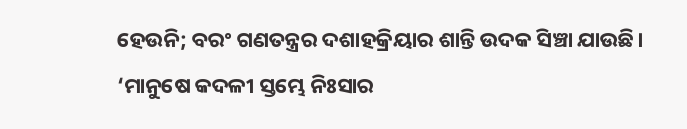ହେଉନି; ବରଂ ଗଣତନ୍ତ୍ରର ଦଶାହକ୍ରିୟାର ଶାନ୍ତି ଉଦକ ସିଞ୍ଚା ଯାଉଛି। ‘ମାନୁଷେ କଦଳୀ ସ୍ତମ୍ଭେ ନିଃସାର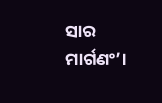ସାର ମାର୍ଗଣଂ’।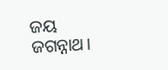ଜୟ ଜଗନ୍ନାଥ।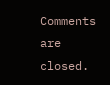Comments are closed.